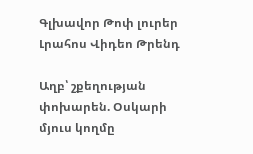Գլխավոր Թոփ լուրեր Լրահոս Վիդեո Թրենդ

Աղբ՝ շքեղության փոխարեն. Օսկարի մյուս կողմը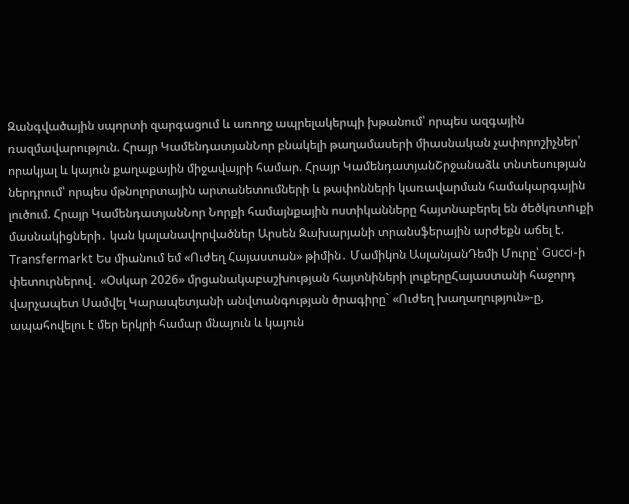Զանգվածային սպորտի զարգացում և առողջ ապրելակերպի խթանում՝ որպես ազգային ռազմավարություն. Հրայր ԿամենդատյանՆոր բնակելի թաղամասերի միասնական չափորոշիչներ՝ որակյալ և կայուն քաղաքային միջավայրի համար. Հրայր ԿամենդատյանՇրջանաձև տնտեսության ներդրում՝ որպես մթնոլորտային արտանետումների և թափոնների կառավարման համակարգային լուծում. Հրայր ԿամենդատյանՆոր Նորքի համայնքային ոստիկանները հայտնաբերել են ծեծկռտnւքի մասնակիցների․ կան կալանավորվածներ Արսեն Զախարյանի տրանսֆերային արժեքն աճել է. Transfermarkt Ես միանում եմ «Ուժեղ Հայաստան» թիմին․ Մամիկոն ԱսլանյանԴեմի Մուրը՝ Gucci-ի փետուրներով․ «Օսկար 2026» մրցանակաբաշխության հայտնիների լուքերըՀայաստանի հաջորդ վարչապետ Սամվել Կարապետյանի անվտանգության ծրագիրը` «Ուժեղ խաղաղություն»-ը, ապահովելու է մեր երկրի համար մնայուն և կայուն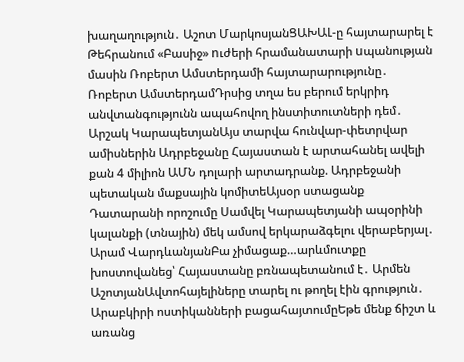խաղաղություն․ Աշոտ ՄարկոսյանՑԱԽԱԼ-ը հայտարարել է Թեհրանում «Բասիջ» nւժերի հրամանատարի uպանության մասին Ռոբերտ Ամստերդամի հայտարարությունը․ Ռոբերտ ԱմստերդամԴրսից տղա ես բերում երկրիդ անվտանգությունն ապահովող ինստիտուտների դեմ․ Արշակ ԿարապետյանԱյս տարվա հունվար-փետրվար ամիսներին Ադրբեջանը Հայաստան է արտահանել ավելի քան 4 միլիոն ԱՄՆ դոլարի արտադրանք. Ադրբեջանի պետական մաքսային կոմիտեԱյսօր ստացանք Դատարանի որոշումը Սամվել Կարապետյանի ապօրինի կալանքի (տնային) մեկ ամսով երկարաձգելու վերաբերյալ․ Արամ ՎարդևանյանԲա չիմացաք…արևմուտքը խոստովանեց՝ Հայաստանը բռնապետանում է․ Արմեն ԱշոտյանԱվտոհայելիները տարել ու թողել էին գրություն․ Արաբկիրի ոստիկանների բացահայտումըԵթե մենք ճիշտ և առանց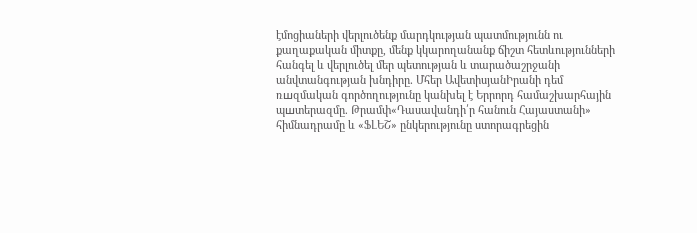էմոցիաների վերլուծենք մարդկության պատմությունն ու քաղաքական միտքը, մենք կկարողանանք ճիշտ հետևությունների հանգել և վերլուծել մեր պետության և տարածաշրջանի անվտանգության խնդիրը․ Մհեր ԱվետիսյանԻրանի դեմ ռшզմական գործողությունը կանխել է Երրորդ համաշխարհային պшտերազմը. Թրամփ«Դասավանդի՛ր հանուն Հայաստանի» հիմնադրամը և «ՖԼԵՇ» ընկերությունը ստորագրեցին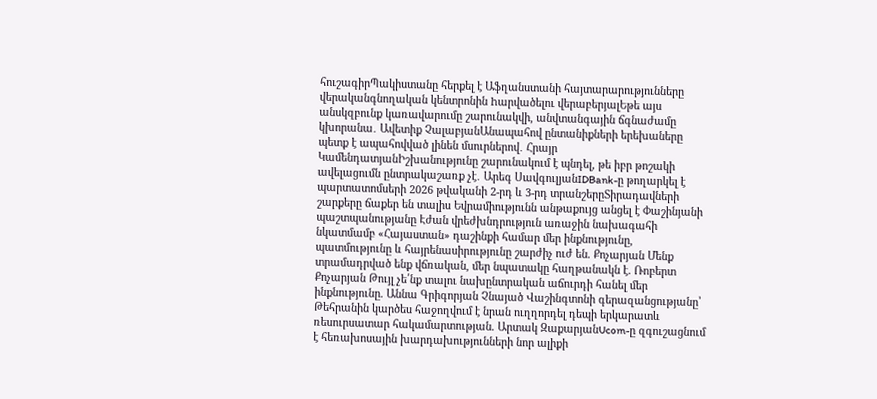հուշագիրՊակիստանը հերքել է Աֆղանստանի հայտարարությունները վերականգնողական կենտրոնին hարվածելու վերաբերյալԵթե այս անսկզբունք կառավարումը շարունակվի, անվտանգային ճգնաժամը կխորանա․ Ավետիք ՉալաբյանԱնապահով ընտանիքների երեխաները պետք է ապահովված լինեն մսուրներով․ Հրայր ԿամենդատյանԻշխանությունը շարունակում է պնդել, թե իբր թոշակի ավելացումն ընտրակաշառք չէ․ Արեգ ՍավգուլյանIDBank-ը թողարկել է պարտատոմսերի 2026 թվականի 2-րդ և 3-րդ տրանշերըՏիրադավների շարքերը ճաքեր են տալիս Եվրամիությունն անթաքույց անցել է Փաշինյանի պաշտպանությանը Էժան վրեժխնդրություն առաջին նախագահի նկատմամբ «Հայաստան» դաշինքի համար մեր ինքնությունը, պատմությունը և հայրենասիրությունը շարժիչ ուժ են. Քոչարյան Մենք տրամադրված ենք վճռական, մեր նպատակը հաղթանակն է. Ռոբերտ Քոչարյան Թույլ չե՛նք տալու նախընտրական աճուրդի հանել մեր ինքնությունը. Աննա Գրիգորյան Չնայած Վաշինգտոնի գերազանցությանը՝ Թեհրանին կարծես հաջողվում է նրան ուղղորդել դեպի երկարատև ռեսուրսատար հակամարտության. Արտակ ԶաքարյանUcom-ը զգուշացնում է հեռախոսային խարդախությունների նոր ալիքի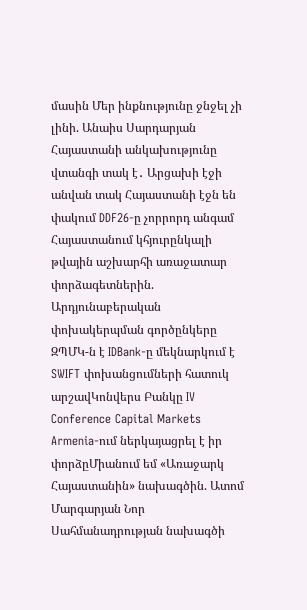մասին Մեր ինքնությունը ջնջել չի լինի. Անաիս Սարդարյան Հայաստանի անկախությունը վտանգի տակ է․ Արցախի էջի անվան տակ Հայաստանի էջն են փակում DDF26-ը չորրորդ անգամ Հայաստանում կհյուրընկալի թվային աշխարհի առաջատար փորձագետներին. Արդյունաբերական փոխակերպման գործընկերը ԶՊՄԿ-ն է IDBank-ը մեկնարկում է SWIFT փոխանցումների հատուկ արշավԿոնվերս Բանկը IV Conference Capital Markets Armenia-ում ներկայացրել է իր փորձըՄիանում եմ «Առաջարկ Հայաստանին» նախագծին. Ատոմ Մարգարյան Նոր Սահմանադրության նախագծի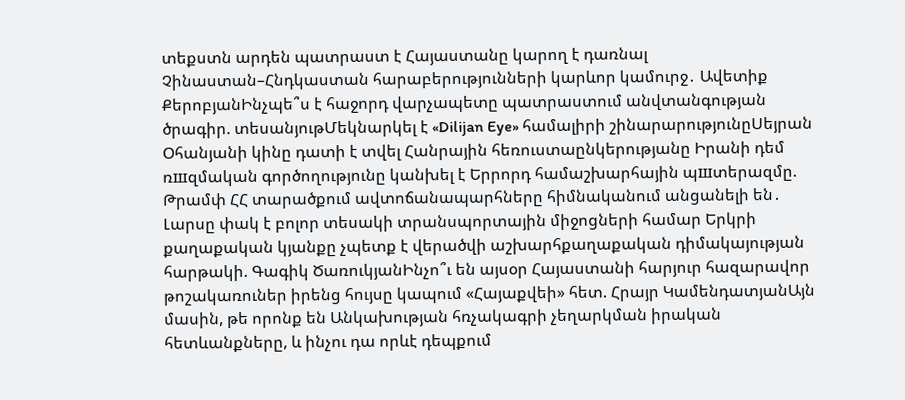տեքստն արդեն պատրաստ է Հայաստանը կարող է դառնալ Չինաստան–Հնդկաստան հարաբերությունների կարևոր կամուրջ․ Ավետիք ՔերոբյանԻնչպե՞ս է հաջորդ վարչապետը պատրաստում անվտանգության ծրագիր. տեսանյութՄեկնարկել է «Dilijan Eye» համալիրի շինարարությունըՍեյրան Օհանյանի կինը դատի է տվել Հանրային հեռուստաընկերությանը Իրանի դեմ ռшզմական գործողությունը կանխել է Երրորդ համաշխարհային պшտերազմը. Թրամփ ՀՀ տարածքում ավտոճանապարհները հիմնականում անցանելի են․ Լարսը փակ է բոլոր տեսակի տրանսպորտային միջոցների համար Երկրի քաղաքական կյանքը չպետք է վերածվի աշխարհքաղաքական դիմակայության հարթակի. Գագիկ ԾառուկյանԻնչո՞ւ են այսօր Հայաստանի հարյուր հազարավոր թոշակառուներ իրենց հույսը կապում «Հայաքվեի» հետ. Հրայր ԿամենդատյանԱյն մասին, թե որոնք են Անկախության հռչակագրի չեղարկման իրական հետևանքները, և ինչու դա որևէ դեպքում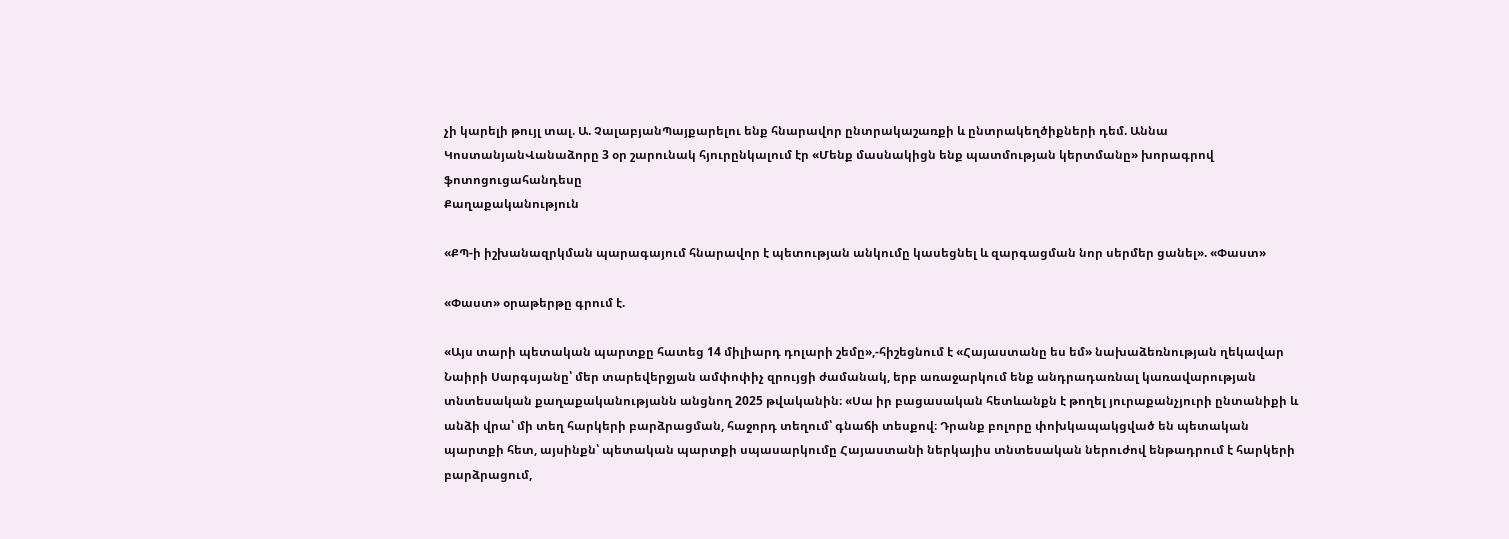չի կարելի թույլ տալ. Ա. ՉալաբյանՊայքարելու ենք հնարավոր ընտրակաշառքի և ընտրակեղծիքների դեմ. Աննա ԿոստանյանՎանաձորը 3 օր շարունակ հյուրընկալում էր «Մենք մասնակիցն ենք պատմության կերտմանը» խորագրով ֆոտոցուցահանդեսը
Քաղաքականություն

«ՔՊ-ի իշխանազրկման պարագայում հնարավոր է պետության անկումը կասեցնել և զարգացման նոր սերմեր ցանել». «Փաստ»

«Փաստ» օրաթերթը գրում է.

«Այս տարի պետական պարտքը հատեց 14 միլիարդ դոլարի շեմը»,-հիշեցնում է «Հայաստանը ես եմ» նախաձեռնության ղեկավար Նաիրի Սարգսյանը՝ մեր տարեվերջյան ամփոփիչ զրույցի ժամանակ, երբ առաջարկում ենք անդրադառնալ կառավարության տնտեսական քաղաքականությանն անցնող 2025 թվականին։ «Սա իր բացասական հետևանքն է թողել յուրաքանչյուրի ընտանիքի և անձի վրա՝ մի տեղ հարկերի բարձրացման, հաջորդ տեղում՝ գնաճի տեսքով։ Դրանք բոլորը փոխկապակցված են պետական պարտքի հետ, այսինքն՝ պետական պարտքի սպասարկումը Հայաստանի ներկայիս տնտեսական ներուժով ենթադրում է հարկերի բարձրացում,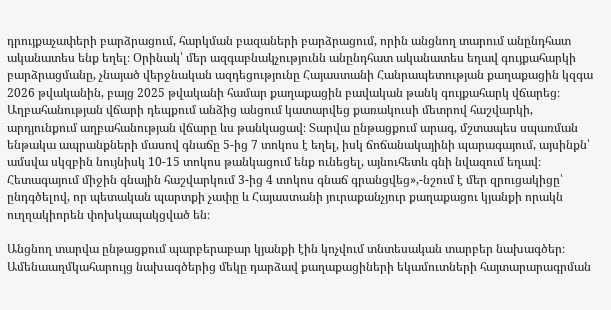դրույքաչափերի բարձրացում, հարկման բազաների բարձրացում, որին անցնող տարում անընդհատ ականատես ենք եղել։ Օրինակ՝ մեր ազգաբնակչությունն անընդհատ ականատես եղավ գույքահարկի բարձրացմանը, չնայած վերջնական ազդեցությունը Հայաստանի Հանրապետության քաղաքացին կզգա 2026 թվականին, բայց 2025 թվականի համար քաղաքացին բավական թանկ գույքահարկ վճարեց։ Աղբահանության վճարի դեպքում անձից անցում կատարվեց քառակուսի մետրով հաշվարկի, արդյունքում աղբահանության վճարը ևս թանկացավ։ Տարվա ընթացքում արագ, մշտապես սպառման ենթակա ապրանքների մասով գնաճը 5-ից 7 տոկոս է եղել, իսկ ճոճանակայինի պարագայում, այսինքն՝ ամսվա սկզբին նույնիսկ 10-15 տոկոս թանկացում ենք ունեցել, այնուհետև գնի նվազում եղավ։ Հետագայում միջին գնային հաշվարկում 3-ից 4 տոկոս գնաճ գրանցվեց»,-նշում է մեր զրուցակիցը՝ ընդգծելով, որ պետական պարտքի չափը և Հայաստանի յուրաքանչյուր քաղաքացու կյանքի որակն ուղղակիորեն փոխկապակցված են։

Անցնող տարվա ընթացքում պարբերաբար կյանքի էին կոչվում տնտեսական տարբեր նախագծեր։ Ամենաաղմկահարույց նախագծերից մեկը դարձավ քաղաքացիների եկամուտների հայտարարագրման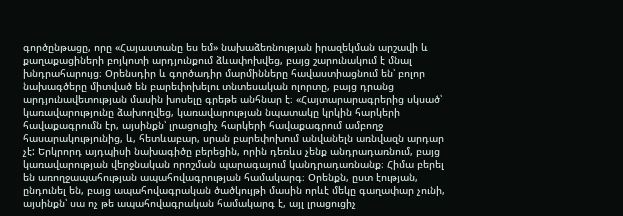գործընթացը, որը «Հայաստանը ես եմ» նախաձեռնության իրազեկման արշավի և քաղաքացիների բոյկոտի արդյունքում ձևափոխվեց, բայց շարունակում է մնալ խնդրահարույց։ Օրենսդիր և գործադիր մարմինները հավաստիացնում են՝ բոլոր նախագծերը միտված են բարեփոխելու տնտեսական ոլորտը, բայց դրանց արդյունավետության մասին խոսելը գրեթե անհնար է։ «Հայտարարագրերից սկսած՝ կառավարությունը ձախողվեց, կառավարության նպատակը կրկին հարկերի հավաքագրումն էր, այսինքն՝ լրացուցիչ հարկերի հավաքագրում ամբողջ հասարակությունից, և, հետևաբար, սրան բարեփոխում անվանելն առնվազն արդար չէ: Երկրորդ այդպիսի նախագիծը բերեցին, որին դեռևս չենք անդրադառնում, բայց կառավարության վերջնական որոշման պարագայում կանդրադառնանք։ Հիմա բերել են առողջապահության ապահովագրության համակարգ։ Օրենքն, ըստ էության, ընդունել են, բայց ապահովագրական ծածկույթի մասին որևէ մեկը գաղափար չունի, այսինքն՝ սա ոչ թե ապահովագրական համակարգ է, այլ լրացուցիչ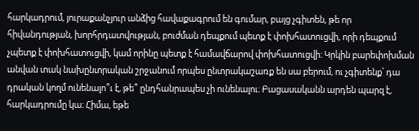հարկադրում, յուրաքանչյուր անձից հավաքագրում են գումար, բայց չգիտեն, թե որ հիվանդության, խորհրդատվության, բուժման դեպքում պետք է փոխհատուցվի, որի դեպքում չպետք է փոխհատուցվի, կամ որինը պետք է համավճարով փոխհատուցվի։ Կրկին բարեփոխման անվան տակ նախընտրական շրջանում որպես ընտրակաշառք են սա բերում, ու չգիտենք՝ դա դրական կողմ ունենալո՞ւ է, թե՞ ընդհանրապես չի ունենալու։ Բացասականն արդեն պարզ է, հարկադրումը կա։ Հիմա, եթե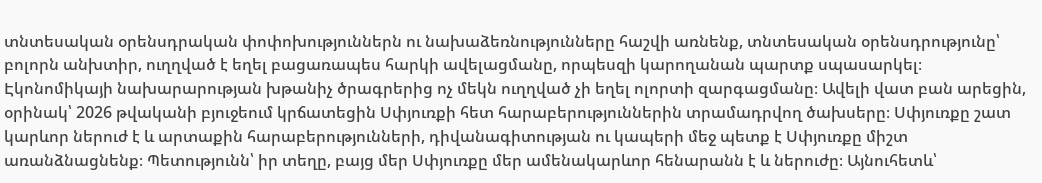տնտեսական օրենսդրական փոփոխություններն ու նախաձեռնությունները հաշվի առնենք, տնտեսական օրենսդրությունը՝ բոլորն անխտիր, ուղղված է եղել բացառապես հարկի ավելացմանը, որպեսզի կարողանան պարտք սպասարկել։ Էկոնոմիկայի նախարարության խթանիչ ծրագրերից ոչ մեկն ուղղված չի եղել ոլորտի զարգացմանը։ Ավելի վատ բան արեցին, օրինակ՝ 2026 թվականի բյուջեում կրճատեցին Սփյուռքի հետ հարաբերություններին տրամադրվող ծախսերը։ Սփյուռքը շատ կարևոր ներուժ է և արտաքին հարաբերությունների, դիվանագիտության ու կապերի մեջ պետք է Սփյուռքը միշտ առանձնացնենք։ Պետությունն՝ իր տեղը, բայց մեր Սփյուռքը մեր ամենակարևոր հենարանն է և ներուժը։ Այնուհետև՝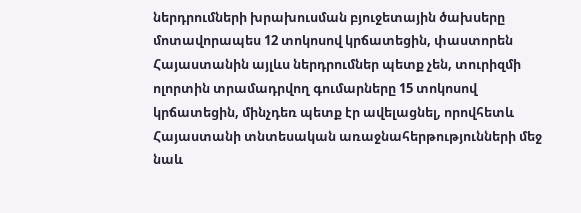ներդրումների խրախուսման բյուջետային ծախսերը մոտավորապես 12 տոկոսով կրճատեցին, փաստորեն Հայաստանին այլևս ներդրումներ պետք չեն, տուրիզմի ոլորտին տրամադրվող գումարները 15 տոկոսով կրճատեցին, մինչդեռ պետք էր ավելացնել, որովհետև Հայաստանի տնտեսական առաջնահերթությունների մեջ նաև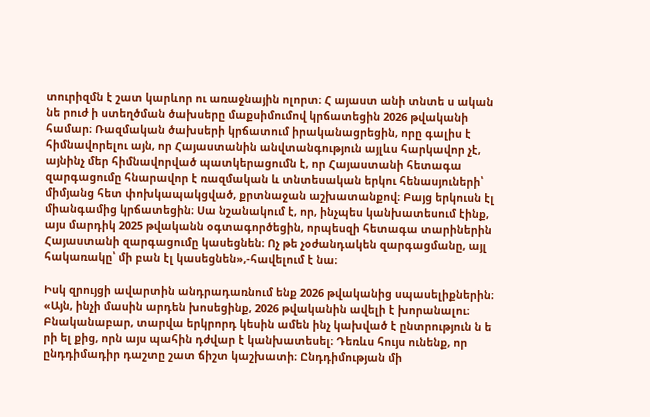տուրիզմն է շատ կարևոր ու առաջնային ոլորտ։ Հ այաստ անի տնտե ս ական նե րուժ ի ստեղծման ծախսերը մաքսիմումով կրճատեցին 2026 թվականի համար։ Ռազմական ծախսերի կրճատում իրականացրեցին, որը գալիս է հիմնավորելու այն, որ Հայաստանին անվտանգություն այլևս հարկավոր չէ, այնինչ մեր հիմնավորված պատկերացումն է, որ Հայաստանի հետագա զարգացումը հնարավոր է ռազմական և տնտեսական երկու հենասյուների՝ միմյանց հետ փոխկապակցված, քրտնաջան աշխատանքով։ Բայց երկուսն էլ միանգամից կրճատեցին։ Սա նշանակում է, որ, ինչպես կանխատեսում էինք, այս մարդիկ 2025 թվականն օգտագործեցին, որպեսզի հետագա տարիներին Հայաստանի զարգացումը կասեցնեն։ Ոչ թե չօժանդակեն զարգացմանը, այլ հակառակը՝ մի բան էլ կասեցնեն»,-հավելում է նա։

Իսկ զրույցի ավարտին անդրադառնում ենք 2026 թվականից սպասելիքներին։ «Այն, ինչի մասին արդեն խոսեցինք, 2026 թվականին ավելի է խորանալու։ Բնականաբար, տարվա երկրորդ կեսին ամեն ինչ կախված է ընտրություն ն ե րի ել քից, որն այս պահին դժվար է կանխատեսել։ Դեռևս հույս ունենք, որ ընդդիմադիր դաշտը շատ ճիշտ կաշխատի։ Ընդդիմության մի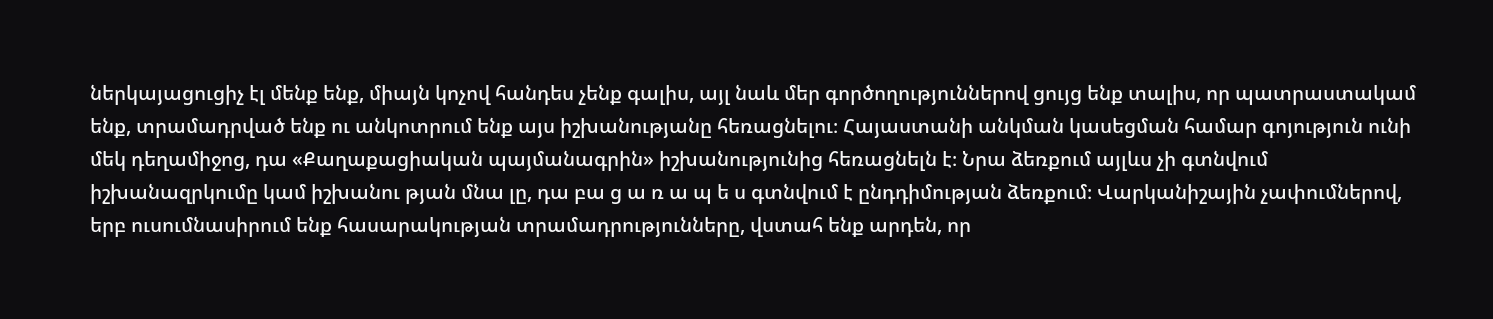ներկայացուցիչ էլ մենք ենք, միայն կոչով հանդես չենք գալիս, այլ նաև մեր գործողություններով ցույց ենք տալիս, որ պատրաստակամ ենք, տրամադրված ենք ու անկոտրում ենք այս իշխանությանը հեռացնելու։ Հայաստանի անկման կասեցման համար գոյություն ունի մեկ դեղամիջոց, դա «Քաղաքացիական պայմանագրին» իշխանությունից հեռացնելն է։ Նրա ձեռքում այլևս չի գտնվում իշխանազրկումը կամ իշխանու թյան մնա լը, դա բա ց ա ռ ա պ ե ս գտնվում է ընդդիմության ձեռքում։ Վարկանիշային չափումներով, երբ ուսումնասիրում ենք հասարակության տրամադրությունները, վստահ ենք արդեն, որ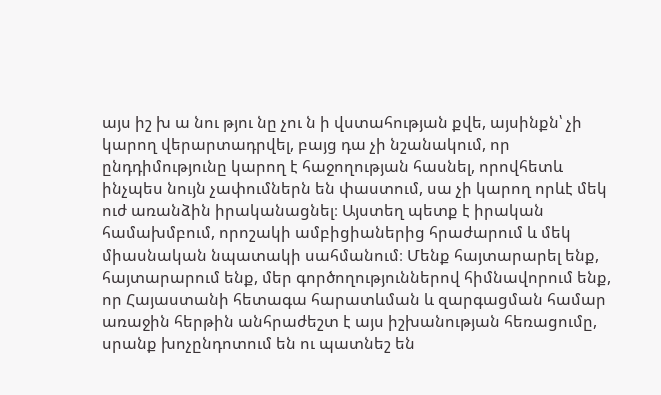այս իշ խ ա նու թյու նը չու ն ի վստահության քվե, այսինքն՝ չի կարող վերարտադրվել, բայց դա չի նշանակում, որ ընդդիմությունը կարող է հաջողության հասնել, որովհետև ինչպես նույն չափումներն են փաստում, սա չի կարող որևէ մեկ ուժ առանձին իրականացնել։ Այստեղ պետք է իրական համախմբում, որոշակի ամբիցիաներից հրաժարում և մեկ միասնական նպատակի սահմանում։ Մենք հայտարարել ենք, հայտարարում ենք, մեր գործողություններով հիմնավորում ենք, որ Հայաստանի հետագա հարատևման և զարգացման համար առաջին հերթին անհրաժեշտ է այս իշխանության հեռացումը, սրանք խոչընդոտում են ու պատնեշ են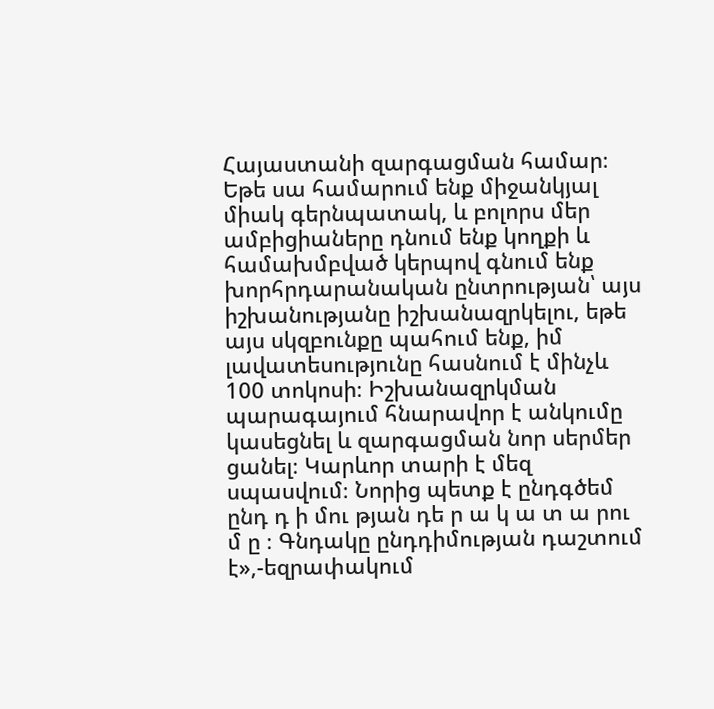Հայաստանի զարգացման համար։ Եթե սա համարում ենք միջանկյալ միակ գերնպատակ, և բոլորս մեր ամբիցիաները դնում ենք կողքի և համախմբված կերպով գնում ենք խորհրդարանական ընտրության՝ այս իշխանությանը իշխանազրկելու, եթե այս սկզբունքը պահում ենք, իմ լավատեսությունը հասնում է մինչև 100 տոկոսի։ Իշխանազրկման պարագայում հնարավոր է անկումը կասեցնել և զարգացման նոր սերմեր ցանել։ Կարևոր տարի է մեզ սպասվում։ Նորից պետք է ընդգծեմ ընդ դ ի մու թյան դե ր ա կ ա տ ա րու մ ը ։ Գնդակը ընդդիմության դաշտում է»,-եզրափակում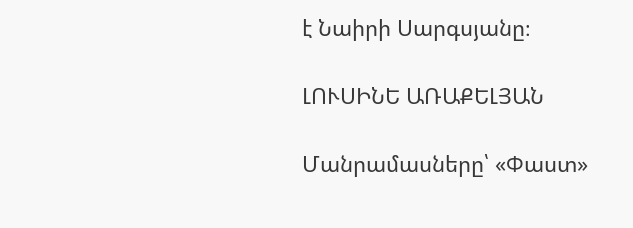է Նաիրի Սարգսյանը։

ԼՈՒՍԻՆԵ ԱՌԱՔԵԼՅԱՆ

Մանրամասները՝ «Փաստ»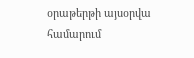օրաթերթի այսօրվա համարում